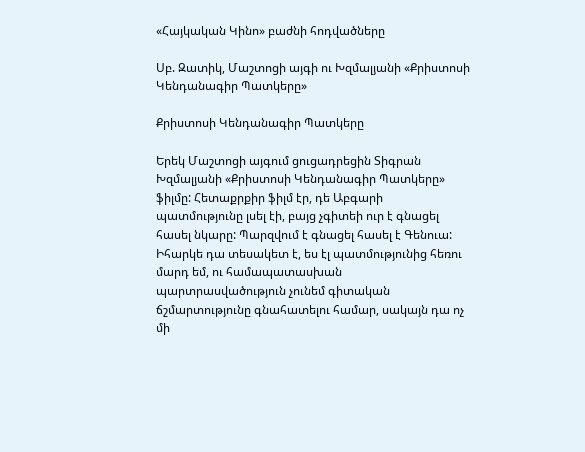«Հայկական Կինո» բաժնի հոդվածները

Սբ. Զատիկ, Մաշտոցի այգի ու Խզմալյանի «Քրիստոսի Կենդանագիր Պատկերը»

Քրիստոսի Կենդանագիր Պատկերը

Երեկ Մաշտոցի այգում ցուցադրեցին Տիգրան Խզմալյանի «Քրիստոսի Կենդանագիր Պատկերը» ֆիլմը: Հետաքրքիր ֆիլմ էր, դե Աբգարի պատմությունը լսել էի, բայց չգիտեի ուր է գնացել հասել նկարը: Պարզվում է գնացել հասել է Գենուա:
Իհարկե դա տեսակետ է, ես էլ պատմությունից հեռու մարդ եմ, ու համապատասխան պարտրասվածություն չունեմ գիտական ճշմարտությունը գնահատելու համար, սակայն դա ոչ մի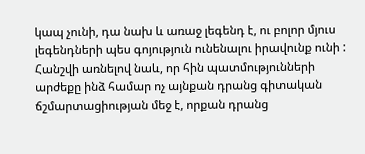կապ չունի, դա նախ և առաջ լեգենդ է, ու բոլոր մյուս լեգենդների պես գոյություն ունենալու իրավունք ունի : Հանշվի առնելով նաև, որ հին պատմությունների արժեքը ինձ համար ոչ այնքան դրանց գիտական ճշմարտացիության մեջ է, որքան դրանց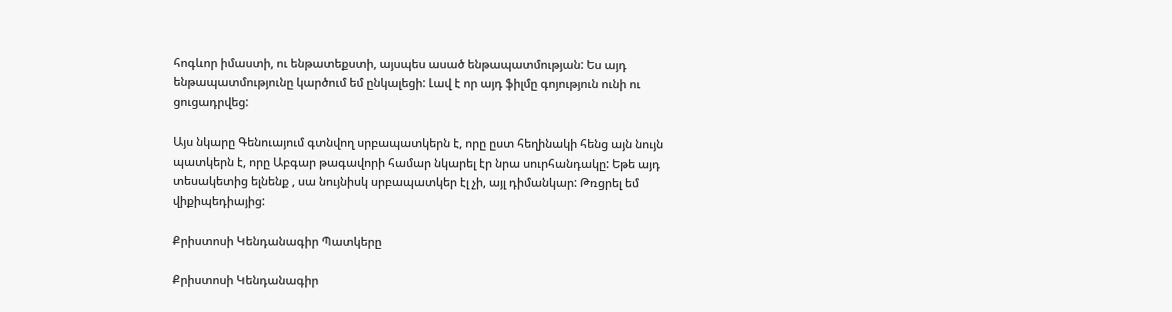հոգևոր իմաստի, ու ենթատեքստի, այսպես ասած ենթապատմության: Ես այդ ենթապատմությունը կարծում եմ ընկալեցի: Լավ է որ այդ ֆիլմը գոյություն ունի ու ցուցադրվեց:

Այս նկարը Գենուայում գտնվող սրբապատկերն է, որը ըստ հեղինակի հենց այն նույն պատկերն է, որը Աբգար թագավորի համար նկարել էր նրա սուրհանդակը: Եթե այդ տեսակետից ելնենք , սա նույնիսկ սրբապատկեր էլ չի, այլ դիմանկար: Թռցրել եմ վիքիպեդիայից:

Քրիստոսի Կենդանագիր Պատկերը

Քրիստոսի Կենդանագիր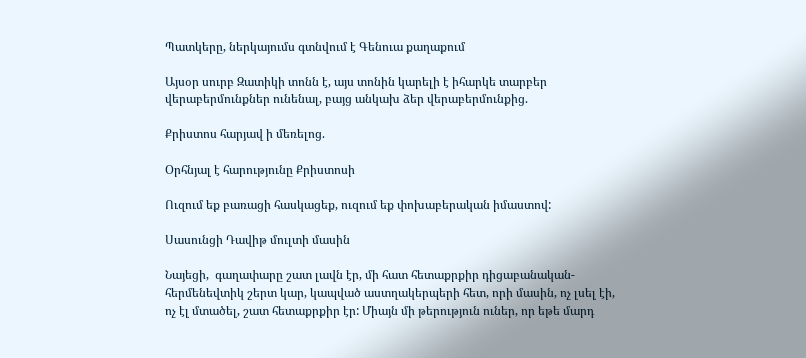Պատկերը, ներկայումս գտնվում է Գենուա քաղաքում

Այսօր սուրբ Զատիկի տոնն է, այս տոնին կարելի է իհարկե տարբեր վերաբերմունքներ ունենալ, բայց անկախ ձեր վերաբերմունքից.

Քրիստոս հարյավ ի մեռելոց.

Օրհնյալ է հարությունը Քրիստոսի

Ուզում եք բառացի հասկացեք, ուզում եք փոխաբերական իմաստով:

Սասունցի Դավիթ մուլտի մասին

Նայեցի,  գաղափարը շատ լավն էր, մի հատ հետաքրքիր դիցաբանական-հերմենեվտիկ շերտ կար, կապված աստղակերպերի հետ, որի մասին, ոչ լսել էի, ոչ էլ մտածել, շատ հետաքրքիր էր: Միայն մի թերություն ուներ, որ եթե մարդ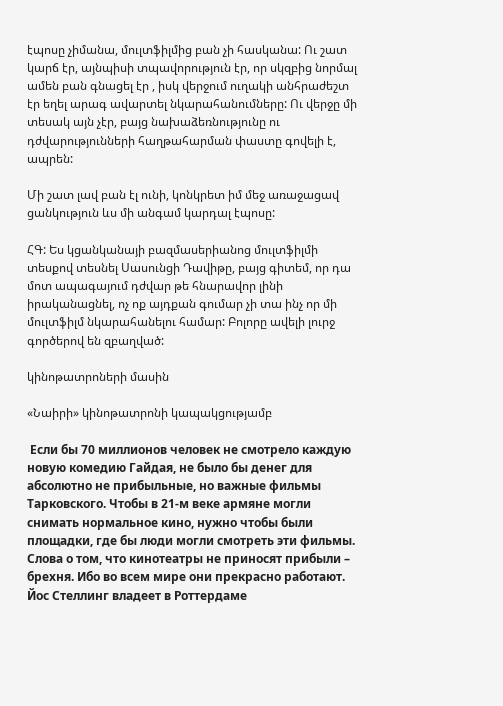էպոսը չիմանա, մուլտֆիլմից բան չի հասկանա: Ու շատ կարճ էր, այնպիսի տպավորություն էր, որ սկզբից նորմալ ամեն բան գնացել էր , իսկ վերջում ուղակի անհրաժեշտ էր եղել արագ ավարտել նկարահանումները: Ու վերջը մի տեսակ այն չէր, բայց նախաձեռնությունը ու դժվարությունների հաղթահարման փաստը գովելի է, ապրեն:

Մի շատ լավ բան էլ ունի, կոնկրետ իմ մեջ առաջացավ ցանկություն ևս մի անգամ կարդալ էպոսը:

ՀԳ: Ես կցանկանայի բազմասերիանոց մուլտֆիլմի տեսքով տեսնել Սասունցի Դավիթը, բայց գիտեմ, որ դա մոտ ապագայում դժվար թե հնարավոր լինի իրականացնել, ոչ ոք այդքան գումար չի տա ինչ որ մի մուլտֆիլմ նկարահանելու համար: Բոլորը ավելի լուրջ գործերով են զբաղված:

կինոթատրոների մասին

«Նաիրի» կինոթատրոնի կապակցությամբ

 Если бы 70 миллионов человек не смотрело каждую новую комедию Гайдая, не было бы денег для абсолютно не прибыльные, но важные фильмы Тарковского. Чтобы в 21-м веке армяне могли снимать нормальное кино, нужно чтобы были площадки, где бы люди могли смотреть эти фильмы. Слова о том, что кинотеатры не приносят прибыли – брехня. Ибо во всем мире они прекрасно работают. Йос Стеллинг владеет в Роттердаме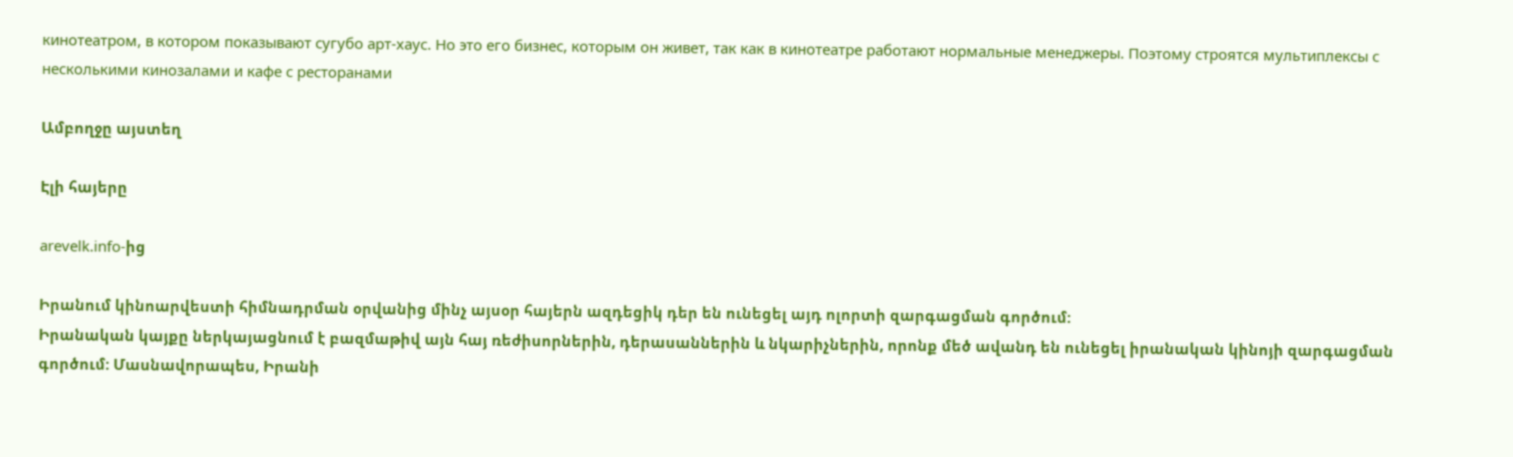кинотеатром, в котором показывают сугубо арт-хаус. Но это его бизнес, которым он живет, так как в кинотеатре работают нормальные менеджеры. Поэтому строятся мультиплексы с несколькими кинозалами и кафе с ресторанами

Ամբողջը այստեղ

Էլի հայերը

arevelk.info-ից

Իրանում կինոարվեստի հիմնադրման օրվանից մինչ այսօր հայերն ազդեցիկ դեր են ունեցել այդ ոլորտի զարգացման գործում:
Իրանական կայքը ներկայացնում է բազմաթիվ այն հայ ռեժիսորներին, դերասաններին և նկարիչներին, որոնք մեծ ավանդ են ունեցել իրանական կինոյի զարգացման գործում: Մասնավորապես, Իրանի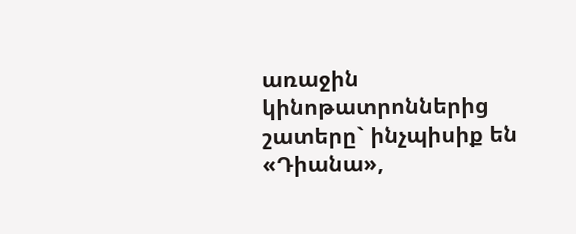առաջին կինոթատրոններից շատերը` ինչպիսիք են «Դիանա»,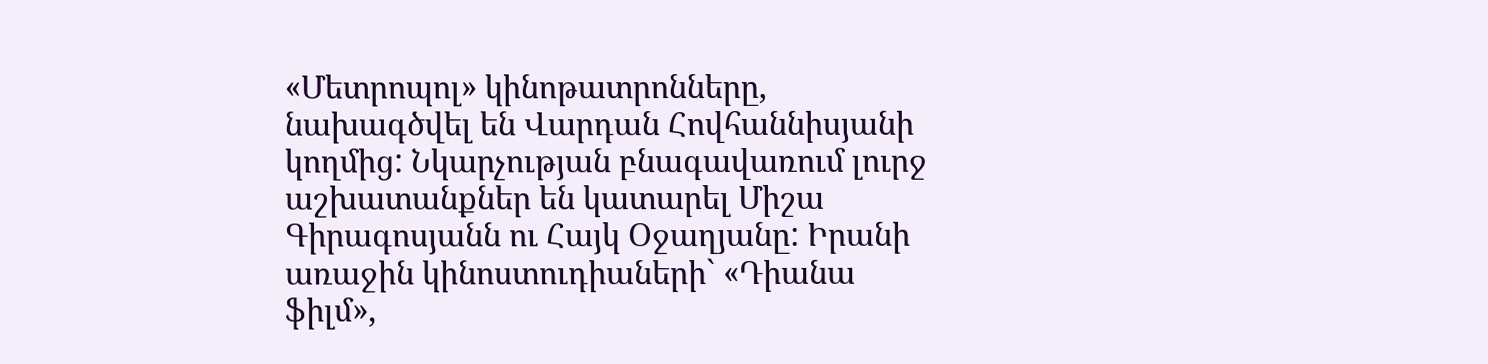«Մետրոպոլ» կինոթատրոնները, նախագծվել են Վարդան Հովհաննիսյանի կողմից: Նկարչության բնագավառում լուրջ աշխատանքներ են կատարել Միշա Գիրագոսյանն ու Հայկ Օջաղյանը: Իրանի առաջին կինոստուդիաների` «Դիանա ֆիլմ»,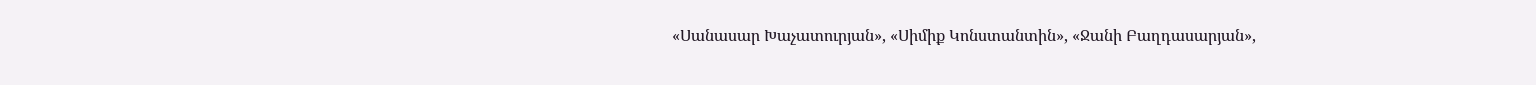«Սանասար Խաչատուրյան», «Սիմիք Կոնստանտին», «Ջանի Բաղդասարյան»,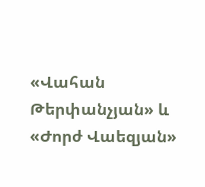«Վահան Թերփանչյան» և «Ժորժ Վաեզյան»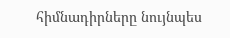հիմնադիրները նույնպես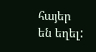հայեր են եղել: